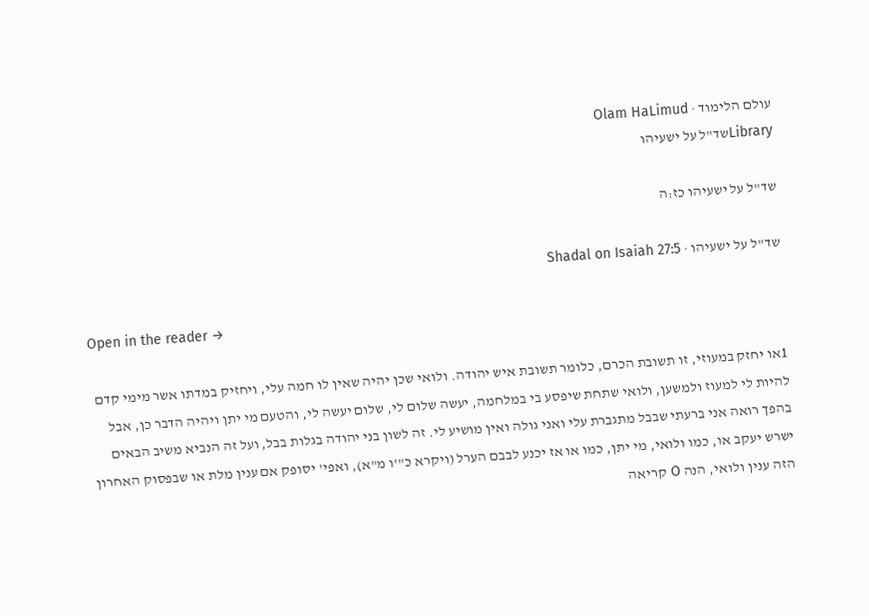עולם הלימוד · Olam HaLimud
Libraryשד"ל על ישעיהו

שד"ל על ישעיהו כז:ה

שד"ל על ישעיהו · Shadal on Isaiah 27:5

Open in the reader →

1או יחזק במעוזי, זו תשובת הכרם, כלומר תשובת איש יהודה. ולואי שכן יהיה שאין לו חמה עלי, ויחזיק במדתו אשר מימי קדם להיות לי למעוז ולמשען, ולואי שתחת שיפסע בי במלחמה, יעשה שלום לי, שלום יעשה לי, והטעם מי יתן ויהיה הדבר כן, אבל בהפך רואה אני ברעתי שבבל מתגברת עלי ואני גולה ואין מושיע לי. זה לשון בני יהודה בגלות בבל, ועל זה הנביא משיב הבאים ישרש יעקב או, כמו ולואי, מי יתן, כמו או אז יכנע לבבם הערל (ויקרא כ"'ו מ"א), ואפי' יסופק אם ענין מלת או שבפסוק האחרון הזה ענין ולואי, הנה O קריאה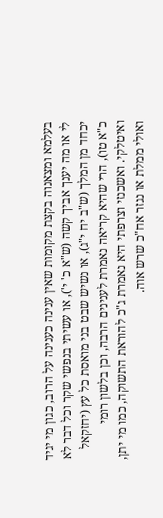בעלמא ומצאנוה בקצת מקומות שאין ענינה כענינה על הרוב, כגון מי יגיד לי או מה יענך אביך קשה (ש"א כ' י'), או עשיתי בנפשי שקר וכל דבר לא יכחד מן המלך (ש"ב יח י"ג), או נשיש שבט בני מואסת כל עץ (יחזקאל כ"א טו), הרי שהיא קריאה נאמרת לענינים הרבה, וכן בלשון רומי ואיטלקי. ואשכנזי וצרפתי היא נאמרת ג"כ להוראת התשוקה, כמו מי יתן, ואולי ממלת או נגזר אח"כ שרש אוה.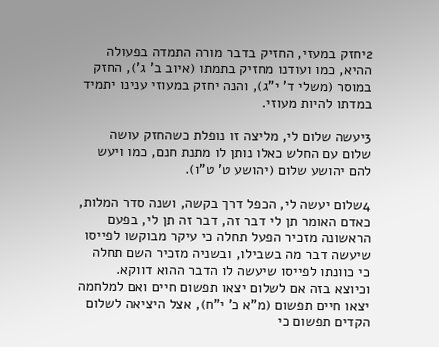2יחזק במעזי, החזיק בדבר מורה התמדה בפעולה ההיא, כמו ועודנו מחזיק בתמתו (איוב ב' ג'), החזק במוסר (משלי ד' י"ג), והנה יחזק במעוזי ענינו יתמיד במדתו להיות מעוזי.

3יעשה שלום לי, מליצה זו נופלת כשהחזק עושה שלום עם החלש כאלו נותן לו מתנת חנם, כמו ויעש להם יהושע שלום (יהושע ט' ט"ו).

4שלום יעשה לי, הכפל דרך בקשה, ושנה סדר המלות, כאדם האומר תן לי דבר זה, דבר זה תן לי, בפעם הראשונה מזכיר הפעל תחלה כי עיקר מבוקשו לפייסו שיעשה דבר מה בשבילו, ובשניה מזכיר השם תחלה כי כוונתו לפייסו שיעשה לו הדבר ההוא דווקא. וכיוצא בזה אם לשלום יצאו תפשום חיים ואם למלחמה יצאו חיים תפשום (מ"א כ' י"ח), אצל היציאה לשלום הקדים תפשום כי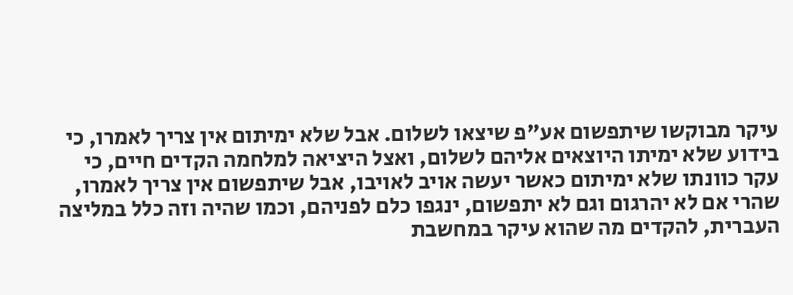עיקר מבוקשו שיתפשום אע"פ שיצאו לשלום. אבל שלא ימיתום אין צריך לאמרו, כי בידוע שלא ימיתו היוצאים אליהם לשלום, ואצל היציאה למלחמה הקדים חיים, כי עקר כוונתו שלא ימיתום כאשר יעשה אויב לאויבו, אבל שיתפשום אין צריך לאמרו, שהרי אם לא יהרגום וגם לא יתפשום, ינגפו כלם לפניהם, וכמו שהיה וזה כלל במליצה העברית, להקדים מה שהוא עיקר במחשבת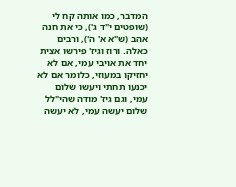המדבר, כמו אותה קח לי (שופטים י"ד ג'), כי את חנה אהב (ש"א א' ה'), ורבים כאלה. ורוז וגיז' פירשו אצית יחד את אויבי עמי, אם לא יחזיקו במעוזי, כלומר אם לא יכנעו תחתי ויעשו שלום עמי, וגם גיז' מודה שהי"לל שלום יעשה עמי, לא יעשה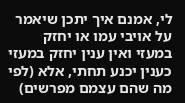לי, אמנם איך יתכן שיאמר על אויבי עמו או יחזק במעזי ואין ענין יחזק במעזי כענין יכנע תחתי, אלא (לפי מה שהם עצמם מפרשים)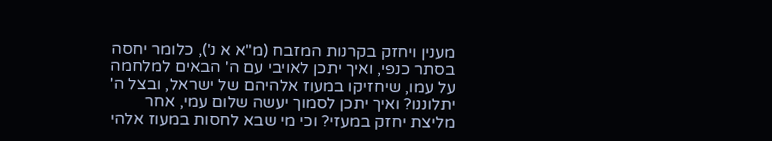מענין ויחזק בקרנות המזבח (מ"א א נ'), כלומר יחסה בסתר כנפי, ואיך יתכן לאויבי עם ה' הבאים למלחמה על עמו, שיחזיקו במעוז אלהיהם של ישראל, ובצל ה' יתלוננו? ואיך יתכן לסמוך יעשה שלום עמי, אחר מליצת יחזק במעזי? וכי מי שבא לחסות במעוז אלהי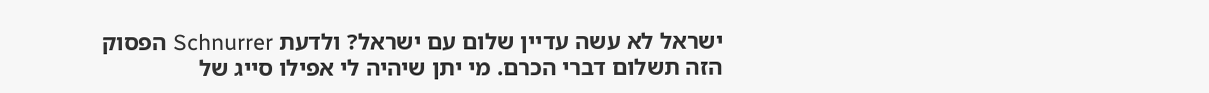ישראל לא עשה עדיין שלום עם ישראל? ולדעת Schnurrer הפסוק הזה תשלום דברי הכרם. מי יתן שיהיה לי אפילו סייג של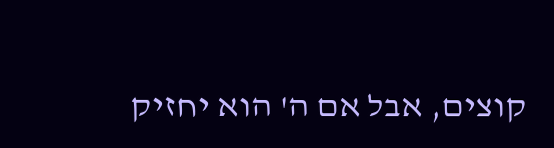קוצים, אבל אם ה' הוא יחזיק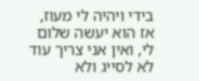בידי ויהיה לי מעוז, אז הוא יעשה שלום לי, ואין אני צריך עוד לא לסייג ולא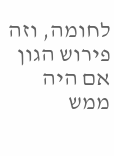לחומה, וזה פירוש הגון אם היה ממש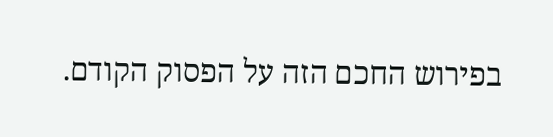בפירוש החכם הזה על הפסוק הקודם.